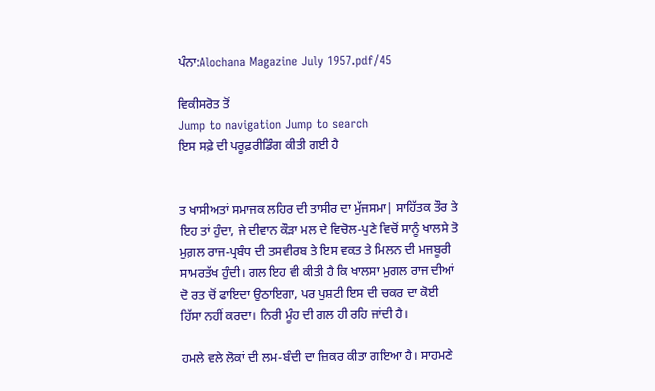ਪੰਨਾ:Alochana Magazine July 1957.pdf/45

ਵਿਕੀਸਰੋਤ ਤੋਂ
Jump to navigation Jump to search
ਇਸ ਸਫ਼ੇ ਦੀ ਪਰੂਫ਼ਰੀਡਿੰਗ ਕੀਤੀ ਗਈ ਹੈ


ਤ ਖਾਸੀਅਤਾਂ ਸਮਾਜਕ ਲਹਿਰ ਦੀ ਤਾਸੀਰ ਦਾ ਮੁੱਜਸਮਾ| ਸਾਹਿੱਤਕ ਤੌਰ ਤੇ ਇਹ ਤਾਂ ਹੁੰਦਾ, ਜੇ ਦੀਵਾਨ ਕੌੜਾ ਮਲ ਦੇ ਵਿਚੋਲ-ਪੁਣੇ ਵਿਚੋਂ ਸਾਨੂੰ ਖਾਲਸੇ ਤੋ ਮੁਗ਼ਲ ਰਾਜ-ਪ੍ਰਬੰਧ ਦੀ ਤਸਵੀਰਬ ਤੇ ਇਸ ਵਕਤ ਤੇ ਮਿਲਨ ਦੀ ਮਜਬੂਰੀ ਸਾਮਰਤੱਖ ਹੁੰਦੀ। ਗਲ ਇਹ ਵੀ ਕੀਤੀ ਹੈ ਕਿ ਖਾਲਸਾ ਮੁਗਲ ਰਾਜ ਦੀਆਂ ਦੋ ਰਤ ਚੋਂ ਫਾਇਦਾ ਉਠਾਇਗਾ, ਪਰ ਪੁਸ਼ਟੀ ਇਸ ਦੀ ਚਕਰ ਦਾ ਕੋਈ ਹਿੱਸਾ ਨਹੀਂ ਕਰਦਾ। ਨਿਰੀ ਮੂੰਹ ਦੀ ਗਲ ਹੀ ਰਹਿ ਜਾਂਦੀ ਹੈ।

ਹਮਲੇ ਵਲੇ ਲੋਕਾਂ ਦੀ ਲਮ-ਬੰਦੀ ਦਾ ਜ਼ਿਕਰ ਕੀਤਾ ਗਇਆ ਹੈ। ਸਾਹਮਣੇ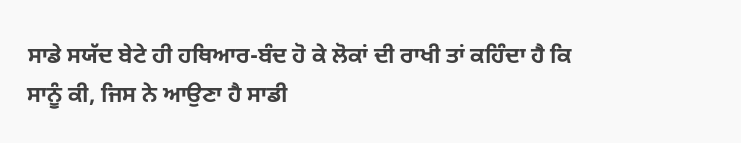ਸਾਡੇ ਸਯੱਦ ਬੇਟੇ ਹੀ ਹਥਿਆਰ-ਬੰਦ ਹੋ ਕੇ ਲੋਕਾਂ ਦੀ ਰਾਖੀ ਤਾਂ ਕਹਿੰਦਾ ਹੈ ਕਿ ਸਾਨੂੰ ਕੀ, ਜਿਸ ਨੇ ਆਉਣਾ ਹੈ ਸਾਡੀ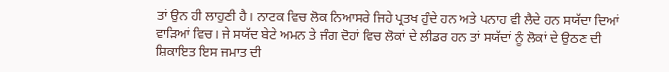ਤਾਂ ਉਨ ਹੀ ਲਾਹੁਣੀ ਹੈ। ਨਾਟਕ ਵਿਚ ਲੋਕ ਨਿਆਸਰੇ ਜਿਹੇ ਪ੍ਰਤਖ ਹੁੰਦੇ ਹਨ ਅਤੇ ਪਨਾਹ ਵੀ ਲੈਦੇ ਹਨ ਸਯੱਦਾ ਦਿਆਂ ਵਾੜਿਆਂ ਵਿਚ। ਜੇ ਸਯੱਦ ਬੇਟੇ ਅਮਨ ਤੇ ਜੰਗ ਦੋਹਾਂ ਵਿਚ ਲੋਕਾਂ ਦੇ ਲੀਡਰ ਹਨ ਤਾਂ ਸਯੱਦਾਂ ਨੂੰ ਲੋਕਾਂ ਦੇ ਉਠਣ ਦੀ ਸ਼ਿਕਾਇਤ ਇਸ ਜਮਾਤ ਦੀ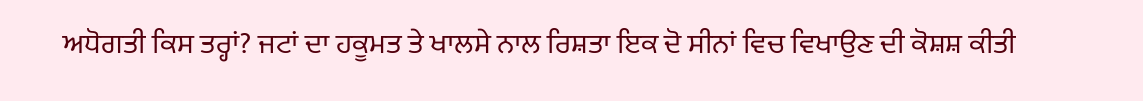ਅਧੋਗਤੀ ਕਿਸ ਤਰ੍ਹਾਂ? ਜਟਾਂ ਦਾ ਹਕੂਮਤ ਤੇ ਖਾਲਸੇ ਨਾਲ ਰਿਸ਼ਤਾ ਇਕ ਦੋ ਸੀਨਾਂ ਵਿਚ ਵਿਖਾਉਣ ਦੀ ਕੋਸ਼ਸ਼ ਕੀਤੀ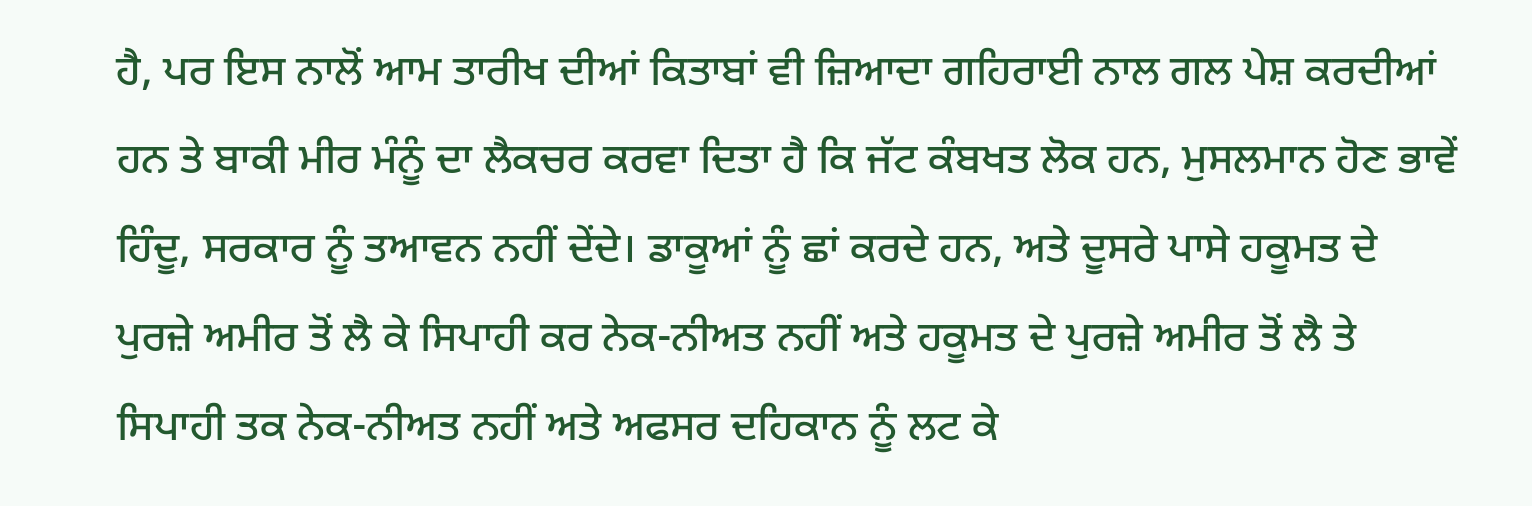ਹੈ, ਪਰ ਇਸ ਨਾਲੋਂ ਆਮ ਤਾਰੀਖ ਦੀਆਂ ਕਿਤਾਬਾਂ ਵੀ ਜ਼ਿਆਦਾ ਗਹਿਰਾਈ ਨਾਲ ਗਲ ਪੇਸ਼ ਕਰਦੀਆਂ ਹਨ ਤੇ ਬਾਕੀ ਮੀਰ ਮੰਨੂੰ ਦਾ ਲੈਕਚਰ ਕਰਵਾ ਦਿਤਾ ਹੈ ਕਿ ਜੱਟ ਕੰਬਖਤ ਲੋਕ ਹਨ, ਮੁਸਲਮਾਨ ਹੋਣ ਭਾਵੇਂ ਹਿੰਦੂ, ਸਰਕਾਰ ਨੂੰ ਤਆਵਨ ਨਹੀਂ ਦੇਂਦੇ। ਡਾਕੂਆਂ ਨੂੰ ਛਾਂ ਕਰਦੇ ਹਨ, ਅਤੇ ਦੂਸਰੇ ਪਾਸੇ ਹਕੂਮਤ ਦੇ ਪੁਰਜ਼ੇ ਅਮੀਰ ਤੋਂ ਲੈ ਕੇ ਸਿਪਾਹੀ ਕਰ ਨੇਕ-ਨੀਅਤ ਨਹੀਂ ਅਤੇ ਹਕੂਮਤ ਦੇ ਪੁਰਜ਼ੇ ਅਮੀਰ ਤੋਂ ਲੈ ਤੇ ਸਿਪਾਹੀ ਤਕ ਨੇਕ-ਨੀਅਤ ਨਹੀਂ ਅਤੇ ਅਫਸਰ ਦਹਿਕਾਨ ਨੂੰ ਲਟ ਕੇ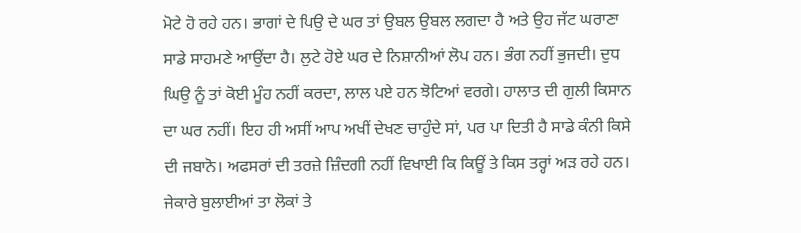ਮੋਟੇ ਹੋ ਰਹੇ ਹਨ। ਭਾਗਾਂ ਦੇ ਪਿਉ ਦੇ ਘਰ ਤਾਂ ਉਬਲ ਉਬਲ ਲਗਦਾ ਹੈ ਅਤੇ ਉਹ ਜੱਟ ਘਰਾਣਾ ਸਾਡੇ ਸਾਹਮਣੇ ਆਉਂਦਾ ਹੈ। ਲੁਟੇ ਹੋਏ ਘਰ ਦੇ ਨਿਸ਼ਾਨੀਆਂ ਲੋਪ ਹਨ। ਭੰਗ ਨਹੀਂ ਭੁਜਦੀ। ਦੁਧ ਘਿਉ ਨੂੰ ਤਾਂ ਕੋਈ ਮੂੰਹ ਨਹੀਂ ਕਰਦਾ, ਲਾਲ ਪਏ ਹਨ ਝੋਟਿਆਂ ਵਰਗੇ। ਹਾਲਾਤ ਦੀ ਗੁਲੀ ਕਿਸਾਨ ਦਾ ਘਰ ਨਹੀਂ। ਇਹ ਹੀ ਅਸੀਂ ਆਪ ਅਖੀਂ ਦੇਖਣ ਚਾਹੁੰਦੇ ਸਾਂ, ਪਰ ਪਾ ਦਿਤੀ ਹੈ ਸਾਡੇ ਕੰਨੀ ਕਿਸੇ ਦੀ ਜਬਾਨੋ। ਅਫਸਰਾਂ ਦੀ ਤਰਜ਼ੇ ਜ਼ਿੰਦਗੀ ਨਹੀਂ ਵਿਖਾਈ ਕਿ ਕਿਊਂ ਤੇ ਕਿਸ ਤਰ੍ਹਾਂ ਅੜ ਰਹੇ ਹਨ। ਜੇਕਾਰੇ ਬੁਲਾਈਆਂ ਤਾ ਲੋਕਾਂ ਤੇ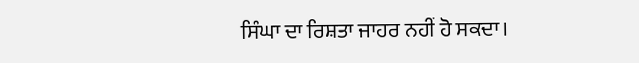ਸਿੰਘਾ ਦਾ ਰਿਸ਼ਤਾ ਜਾਹਰ ਨਹੀਂ ਹੋ ਸਕਦਾ।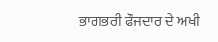ਭਾਗਭਰੀ ਫੌਜਦਾਰ ਦੇ ਅਖੀ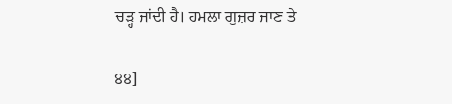ਚੜ੍ਹ ਜਾਂਦੀ ਹੈ। ਹਮਲਾ ਗੁਜ਼ਰ ਜਾਣ ਤੇ

੪੪]